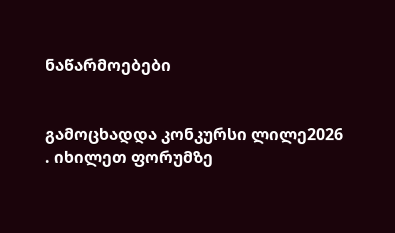ნაწარმოებები


გამოცხადდა კონკურსი ლილე2026 . იხილეთ ფორუმზე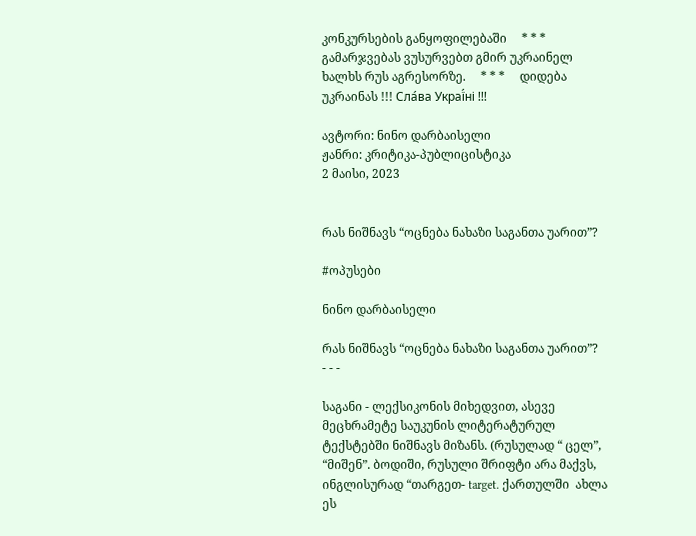კონკურსების განყოფილებაში     * * *     გამარჯვებას ვუსურვებთ გმირ უკრაინელ ხალხს რუს აგრესორზე.     * * *     დიდება უკრაინას !!! Сла́ва Украї́ні !!!

ავტორი: ნინო დარბაისელი
ჟანრი: კრიტიკა-პუბლიცისტიკა
2 მაისი, 2023


რას ნიშნავს “ოცნება ნახაზი საგანთა უარით”?

#ოპუსები

ნინო დარბაისელი

რას ნიშნავს “ოცნება ნახაზი საგანთა უარით”?
- - -

საგანი - ლექსიკონის მიხედვით, ასევე მეცხრამეტე საუკუნის ლიტერატურულ ტექსტებში ნიშნავს მიზანს. (რუსულად “ ცელ”, “მიშენ”. ბოდიში, რუსული შრიფტი არა მაქვს, ინგლისურად “თარგეთ- target. ქართულში  ახლა ეს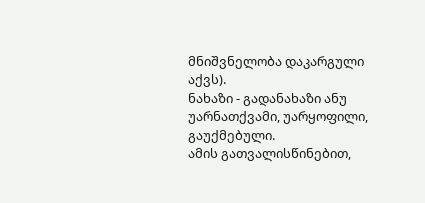მნიშვნელობა დაკარგული აქვს).
ნახაზი - გადანახაზი ანუ უარნათქვამი, უარყოფილი, გაუქმებული.
ამის გათვალისწინებით,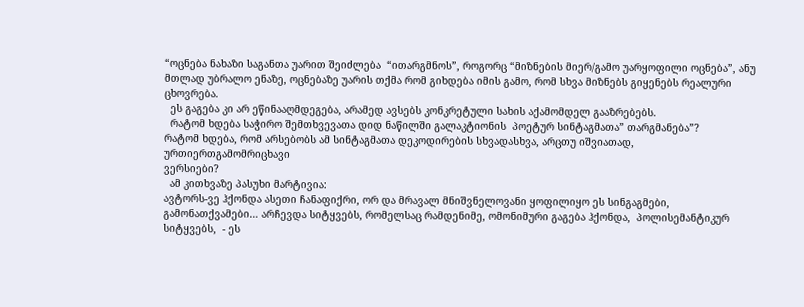“ოცნება ნახაზი საგანთა უარით შეიძლება  “ითარგმნოს”, როგორც “მიზნების მიერ/გამო უარყოფილი ოცნება”, ანუ მთლად უბრალო ენაზე, ოცნებაზე უარის თქმა რომ გიხდება იმის გამო, რომ სხვა მიზნებს გიყენებს რეალური ცხოვრება.
  ეს გაგება კი არ ეწინააღმდეგება, არამედ ავსებს კონკრეტული სახის აქამომდელ გააზრებებს.
  რატომ ხდება საჭირო შემთხვევათა დიდ ნაწილში გალაკტიონის  პოეტურ სინტაგმათა” თარგმანება”?
რატომ ხდება, რომ არსებობს ამ სინტაგმათა დეკოდირების სხვადასხვა, არცთუ იშვიათად, ურთიერთგამომრიცხავი
ვერსიები?
  ამ კითხვაზე პასუხი მარტივია:
ავტორს-ვე ჰქონდა ასეთი ჩანაფიქრი, ორ და მრავალ მნიშვნელოვანი ყოფილიყო ეს სინგაგმები, გამონათქვამები… არჩევდა სიტყვებს, რომელსაც რამდენიმე, ომონიმური გაგება ჰქონდა,  პოლისემანტიკურ სიტყვებს,  - ეს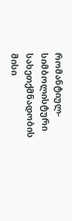რომანტიულ-სიმბოლისტური სახეთქმნადობის  მისი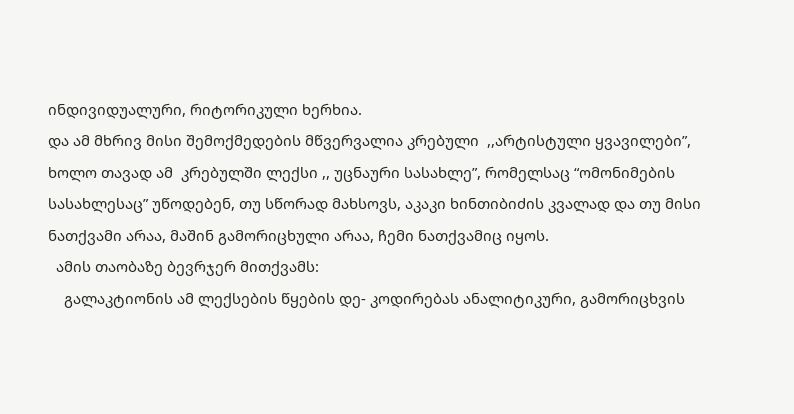ინდივიდუალური, რიტორიკული ხერხია.
და ამ მხრივ მისი შემოქმედების მწვერვალია კრებული  ,,არტისტული ყვავილები”, ხოლო თავად ამ  კრებულში ლექსი ,, უცნაური სასახლე”, რომელსაც “ომონიმების სასახლესაც” უწოდებენ, თუ სწორად მახსოვს, აკაკი ხინთიბიძის კვალად და თუ მისი ნათქვამი არაა, მაშინ გამორიცხული არაა, ჩემი ნათქვამიც იყოს.
  ამის თაობაზე ბევრჯერ მითქვამს:
    გალაკტიონის ამ ლექსების წყების დე- კოდირებას ანალიტიკური, გამორიცხვის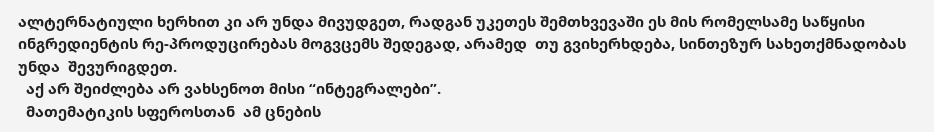ალტერნატიული ხერხით კი არ უნდა მივუდგეთ, რადგან უკეთეს შემთხვევაში ეს მის რომელსამე საწყისი ინგრედიენტის რე-პროდუცირებას მოგვცემს შედეგად, არამედ  თუ გვიხერხდება, სინთეზურ სახეთქმნადობას  უნდა  შევურიგდეთ.
  აქ არ შეიძლება არ ვახსენოთ მისი “ინტეგრალები”.
  მათემატიკის სფეროსთან  ამ ცნების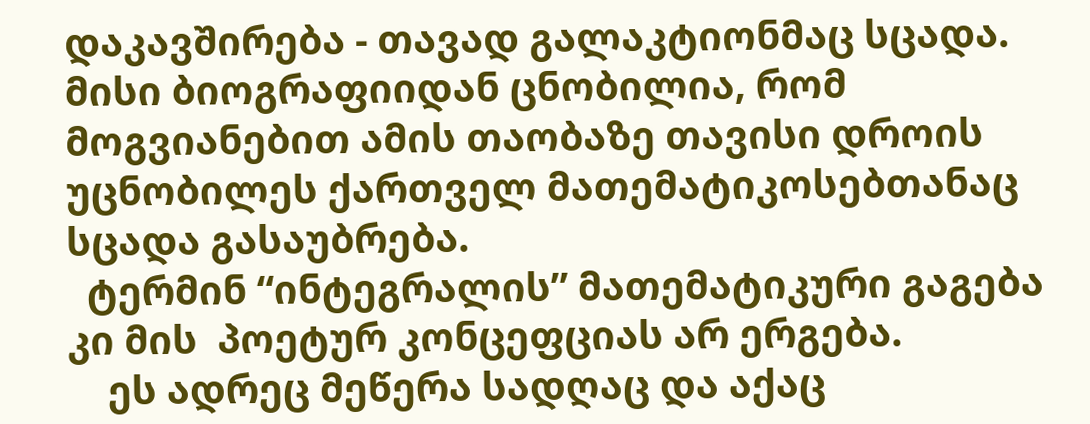დაკავშირება - თავად გალაკტიონმაც სცადა. მისი ბიოგრაფიიდან ცნობილია, რომ  მოგვიანებით ამის თაობაზე თავისი დროის უცნობილეს ქართველ მათემატიკოსებთანაც სცადა გასაუბრება.
  ტერმინ “ინტეგრალის” მათემატიკური გაგება კი მის  პოეტურ კონცეფციას არ ერგება.
    ეს ადრეც მეწერა სადღაც და აქაც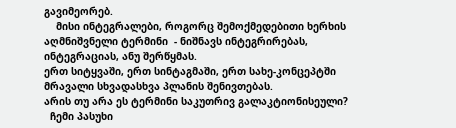გავიმეორებ.
    მისი ინტეგრალები, როგორც შემოქმედებითი ხერხის აღმნიშვნელი ტერმინი  - ნიშნავს ინტეგრირებას, ინტეგრაციას, ანუ შერწყმას.
ერთ სიტყვაში, ერთ სინტაგმაში, ერთ სახე-კონცეპტში მრავალი სხვადასხვა პლანის შენივთებას.
არის თუ არა ეს ტერმინი საკუთრივ გალაკტიონისეული?
  ჩემი პასუხი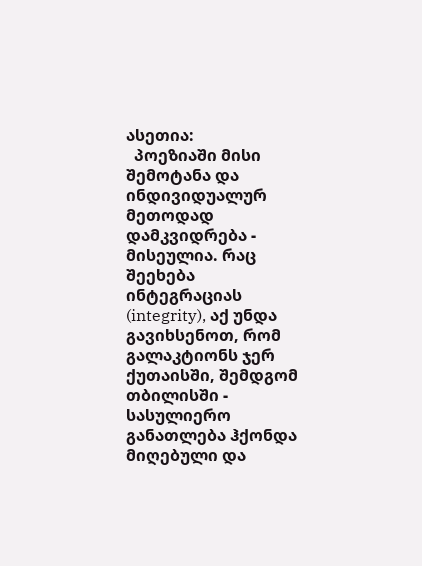ასეთია:
  პოეზიაში მისი შემოტანა და ინდივიდუალურ მეთოდად დამკვიდრება - მისეულია. რაც შეეხება ინტეგრაციას (integrity), აქ უნდა გავიხსენოთ, რომ გალაკტიონს ჯერ ქუთაისში, შემდგომ თბილისში - სასულიერო განათლება ჰქონდა მიღებული და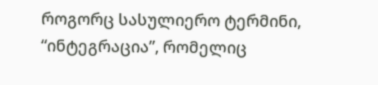როგორც სასულიერო ტერმინი, “ინტეგრაცია”, რომელიც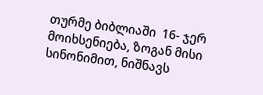თურმე ბიბლიაში  16- ჯერ მოიხსენიება, ზოგან მისი სინონიმით, ნიშნავს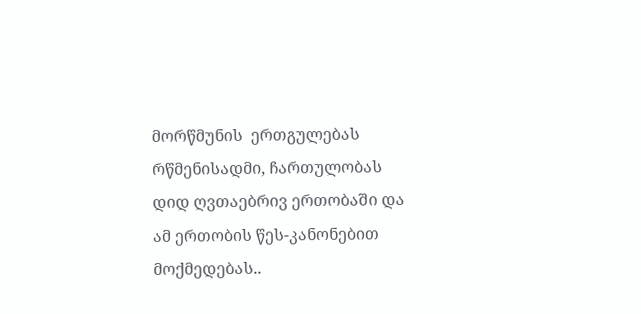მორწმუნის  ერთგულებას რწმენისადმი, ჩართულობას დიდ ღვთაებრივ ერთობაში და ამ ერთობის წეს-კანონებით მოქმედებას..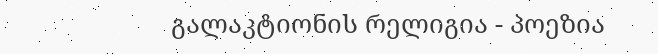გალაკტიონის რელიგია - პოეზია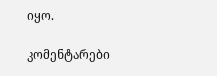იყო.

კომენტარები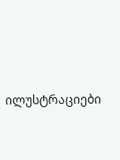ილუსტრაციები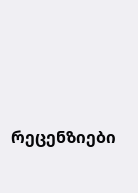რეცენზიები